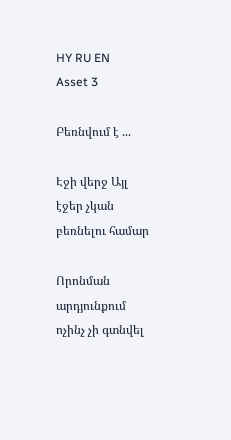HY RU EN
Asset 3

Բեռնվում է ...

Էջի վերջ Այլ էջեր չկան բեռնելու համար

Որոնման արդյունքում ոչինչ չի գտնվել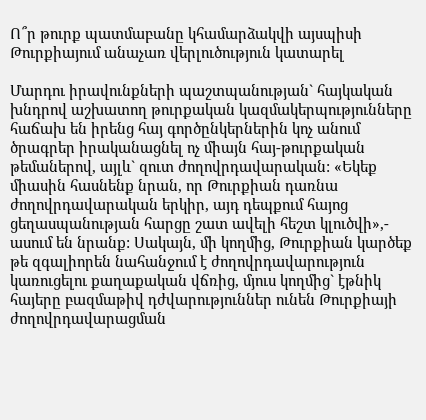Ո՞ր թուրք պատմաբանը կհամարձակվի այսպիսի Թուրքիայում անաչառ վերլուծություն կատարել

Մարդու իրավունքների պաշտպանության` հայկական խնդրով աշխատող թուրքական կազմակերպությունները հաճախ են իրենց հայ գործընկերներին կոչ անում ծրագրեր իրականացնել ոչ միայն հայ-թուրքական թեմաներով, այլև` զուտ ժողովրդավարական: «Եկեք միասին հասնենք նրան, որ Թուրքիան դառնա ժողովրդավարական երկիր, այդ դեպքում հայոց ցեղասպանության հարցը շատ ավելի հեշտ կլուծվի»,- ասում են նրանք: Սակայն, մի կողմից, Թուրքիան կարծեք թե զգալիորեն նահանջում է ժողովրդավարություն կառուցելու քաղաքական վճռից, մյուս կողմից` էթնիկ հայերը բազմաթիվ դժվարություններ ունեն Թուրքիայի ժողովրդավարացման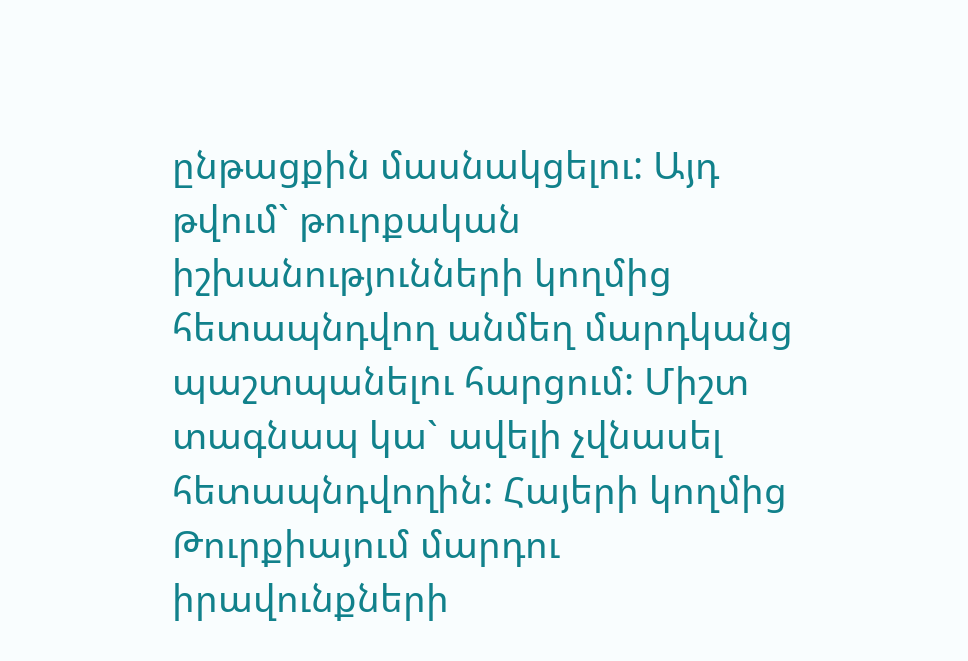ընթացքին մասնակցելու: Այդ թվում` թուրքական իշխանությունների կողմից հետապնդվող անմեղ մարդկանց պաշտպանելու հարցում: Միշտ տագնապ կա` ավելի չվնասել հետապնդվողին: Հայերի կողմից Թուրքիայում մարդու իրավունքների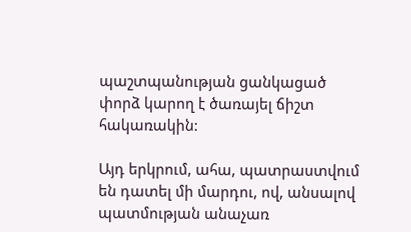պաշտպանության ցանկացած փորձ կարող է ծառայել ճիշտ հակառակին:

Այդ երկրում, ահա, պատրաստվում են դատել մի մարդու, ով, անսալով պատմության անաչառ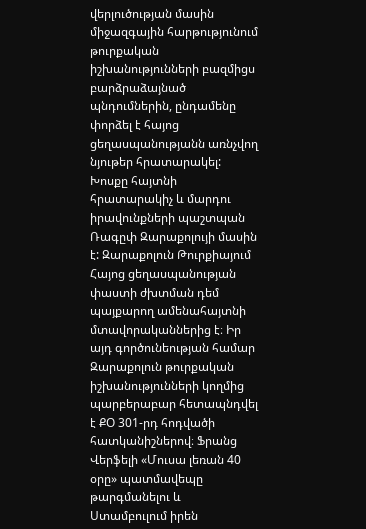վերլուծության մասին միջազգային հարթությունում թուրքական իշխանությունների բազմիցս բարձրաձայնած  պնդումներին, ընդամենը փորձել է հայոց ցեղասպանությանն առնչվող նյութեր հրատարակել: Խոսքը հայտնի հրատարակիչ և մարդու իրավունքների պաշտպան Ռագըփ Զարաքոլույի մասին է: Զարաքոլուն Թուրքիայում Հայոց ցեղասպանության փաստի ժխտման դեմ պայքարող ամենահայտնի մտավորականներից է։ Իր այդ գործունեության համար Զարաքոլուն թուրքական իշխանությունների կողմից պարբերաբար հետապնդվել է ՔՕ 301-րդ հոդվածի հատկանիշներով։ Ֆրանց Վերֆելի «Մուսա լեռան 40 օրը» պատմավեպը թարգմանելու և Ստամբուլում իրեն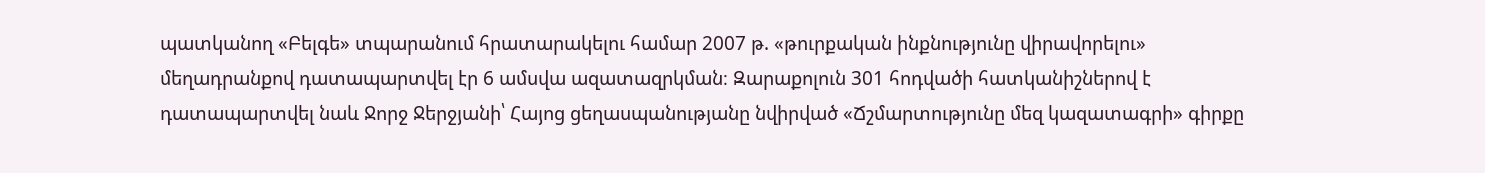պատկանող «Բելգե» տպարանում հրատարակելու համար 2007 թ. «թուրքական ինքնությունը վիրավորելու» մեղադրանքով դատապարտվել էր 6 ամսվա ազատազրկման։ Զարաքոլուն 301 հոդվածի հատկանիշներով է դատապարտվել նաև Ջորջ Ջերջյանի՝ Հայոց ցեղասպանությանը նվիրված «Ճշմարտությունը մեզ կազատագրի» գիրքը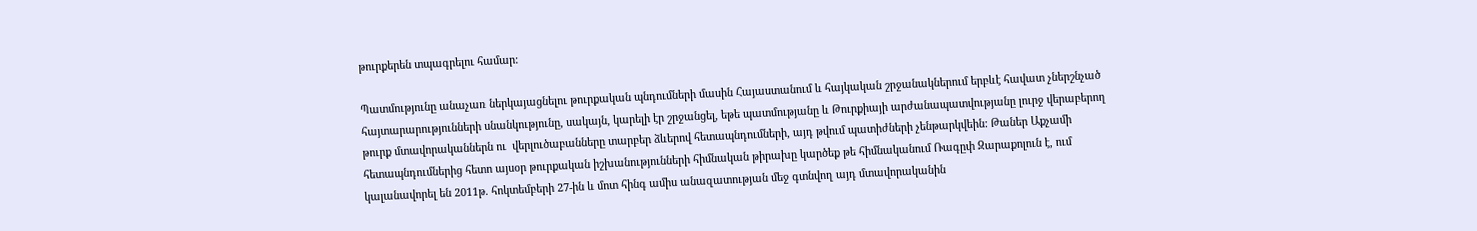թուրքերեն տպագրելու համար:

Պատմությունը անաչառ ներկայացնելու թուրքական պնդումների մասին Հայաստանում և հայկական շրջանակներում երբևէ հավատ չներշնչած  հայտարարությունների սնանկությունը, սակայն, կարելի էր շրջանցել, եթե պատմությանը և Թուրքիայի արժանապատվությանը լուրջ վերաբերող թուրք մտավորականներն ու  վերլուծաբանները տարբեր ձևերով հետապնդումների, այդ թվում պատիժների չենթարկվեին: Թաներ Աքչամի հետապնդումներից հետո այսօր թուրքական իշխանությունների հիմնական թիրախը կարծեք թե հիմնականում Ռագըփ Զարաքոլուն է, ում կալանավորել են 2011թ. հոկտեմբերի 27-ին և մոտ հինգ ամիս անազատության մեջ գտնվող այդ մտավորականին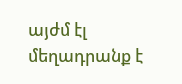այժմ էլ մեղադրանք է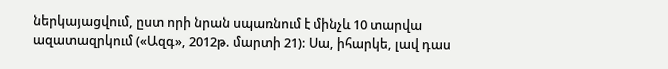ներկայացվում, ըստ որի նրան սպառնում է մինչև 10 տարվա ազատազրկում («Ազգ», 2012թ. մարտի 21): Սա, իհարկե, լավ դաս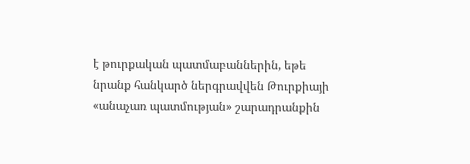է թուրքական պատմաբաններին, եթե նրանք հանկարծ ներգրավվեն Թուրքիայի «անաչառ պատմության» շարադրանքին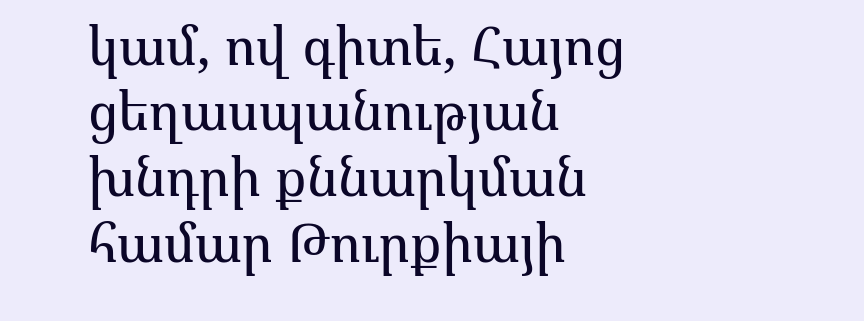կամ, ով գիտե, Հայոց ցեղասպանության խնդրի քննարկման համար Թուրքիայի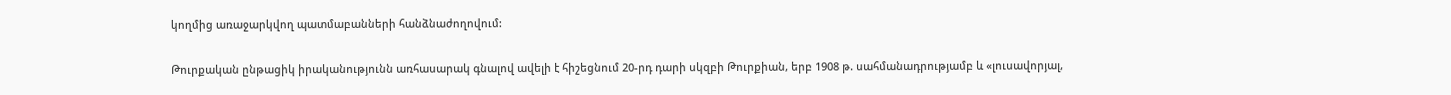կողմից առաջարկվող պատմաբանների հանձնաժողովում:

Թուրքական ընթացիկ իրականությունն առհասարակ գնալով ավելի է հիշեցնում 20-րդ դարի սկզբի Թուրքիան, երբ 1908 թ. սահմանադրությամբ և «լուսավորյալ,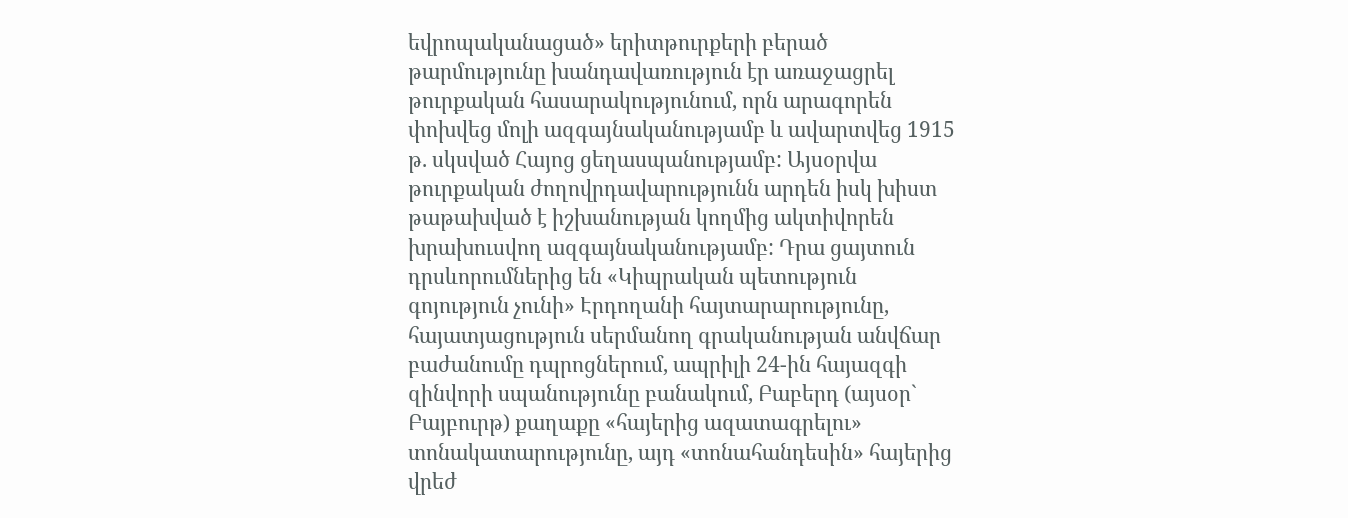եվրոպականացած» երիտթուրքերի բերած թարմությունը խանդավառություն էր առաջացրել թուրքական հասարակությունում, որն արագորեն փոխվեց մոլի ազգայնականությամբ և ավարտվեց 1915 թ. սկսված Հայոց ցեղասպանությամբ: Այսօրվա թուրքական ժողովրդավարությունն արդեն իսկ խիստ թաթախված է իշխանության կողմից ակտիվորեն խրախուսվող ազգայնականությամբ: Դրա ցայտուն դրսևորումներից են «Կիպրական պետություն գոյություն չունի» Էրդողանի հայտարարությունը, հայատյացություն սերմանող գրականության անվճար բաժանումը դպրոցներում, ապրիլի 24-ին հայազգի զինվորի սպանությունը բանակում, Բաբերդ (այսօր` Բայբուրթ) քաղաքը «հայերից ազատագրելու» տոնակատարությունը, այդ «տոնահանդեսին» հայերից վրեժ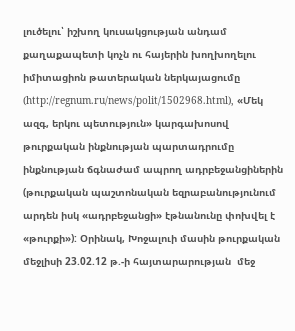լուծելու՝ իշխող կուսակցության անդամ քաղաքապետի կոչն ու հայերին խողխողելու իմիտացիոն թատերական ներկայացումը (http://regnum.ru/news/polit/1502968.html), «Մեկ ազգ, երկու պետություն» կարգախոսով թուրքական ինքնության պարտադրումը ինքնության ճգնաժամ ապրող ադրբեջանցիներին (թուրքական պաշտոնական եզրաբանությունում արդեն իսկ «ադրբեջանցի» էթնանունը փոխվել է «թուրքի»): Օրինակ, Խոջալուի մասին թուրքական մեջլիսի 23.02.12 թ.-ի հայտարարության  մեջ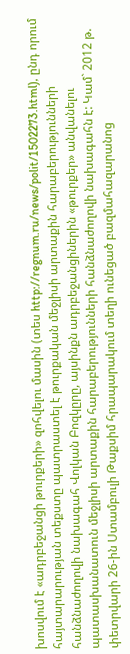խոսվում է «ադրբեջանցի թուրքերի» զոհվելու մասին (տես http://regnum.ru/news/polit/1502273.html), ընդ որում հայտարարության տեքստը պատրաստել է թուրքական մեջլիսի արտաքին հարաբերությունների հանձնաժողովի նախագահ Վոլկան Բոզկըրը, այսինքն ադրբեջանցիներին «թուրքեր» անվանելու պատասխանատուն մեջլիսի արտաքին հարաբերությունների հանձնաժողովի նախագահն է: Կամ` 2012 թ. փետրվարի 26-ին Ստամբուլի Թաքսիմ հրապարակում տեղի ունեցած բազմահազարանոց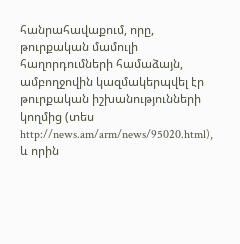հանրահավաքում, որը, թուրքական մամուլի հաղորդումների համաձայն, ամբողջովին կազմակերպվել էր թուրքական իշխանությունների կողմից (տես http://news.am/arm/news/95020.html), և որին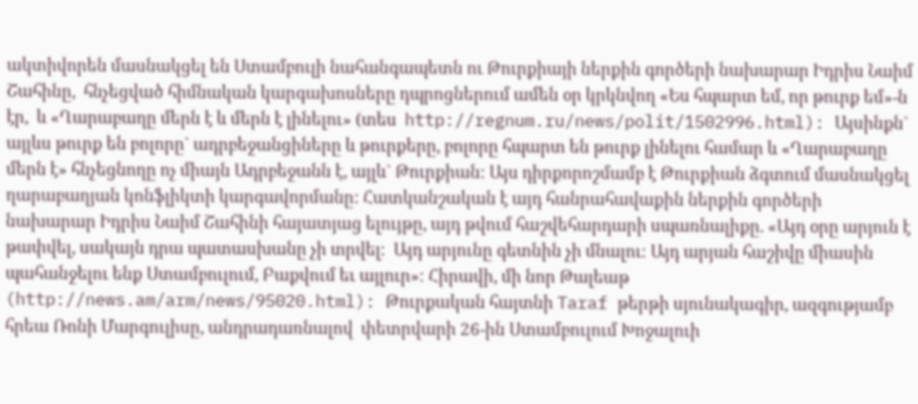ակտիվորեն մասնակցել են Ստամբուլի նահանգապետն ու Թուրքիայի ներքին գործերի նախարար Իդրիս Նաիմ Շահինը,  հնչեցված հիմնական կարգախոսները դպրոցներում ամեն օր կրկնվող «Ես հպարտ եմ, որ թուրք եմ»-ն էր,  և «Ղարաբաղը մերն է և մերն է լինելու» (տես  http://regnum.ru/news/polit/1502996.html): Այսինքն` այլևս թուրք են բոլորը` ադրբեջանցիները և թուրքերը, բոլորը հպարտ են թուրք լինելու համար և «Ղարաբաղը մերն է» հնչեցնողը ոչ միայն Ադրբեջանն է, այլև` Թուրքիան: Այս դիրքորոշմամբ է Թուրքիան ձգտում մասնակցել ղարաբաղյան կոնֆլիկտի կարգավորմանը: Հատկանշական է այդ հանրահավաքին ներքին գործերի նախարար Իդրիս Նաիմ Շահինի հայատյաց ելույթը, այդ թվում հաշվեհարդարի սպառնալիքը. «Այդ օրը արյուն է թափվել, սակայն դրա պատասխանը չի տրվել։  Այդ արյունը գետնին չի մնալու։ Այդ արյան հաշիվը միասին պահանջելու ենք Ստամբուլում, Բաքվում եւ այլուր»։ Հիրավի, մի նոր Թալեաթ (http://news.am/arm/news/95020.html): Թուրքական հայտնի Taraf թերթի սյունակագիր, ազգությամբ հրեա Ռոնի Մարգուլիսը, անդրադառնալով  փետրվարի 26-ին Ստամբուլում Խոջալուի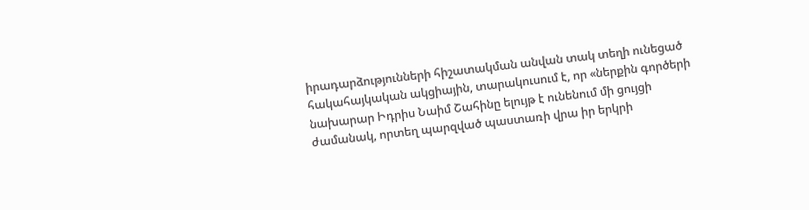իրադարձությունների հիշատակման անվան տակ տեղի ունեցած հակահայկական ակցիային, տարակուսում է, որ «ներքին գործերի նախարար Իդրիս Նաիմ Շահինը ելույթ է ունենում մի ցույցի ժամանակ, որտեղ պարզված պաստառի վրա իր երկրի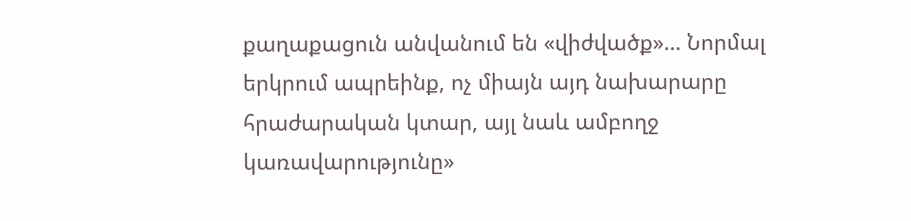քաղաքացուն անվանում են «վիժվածք»… Նորմալ երկրում ապրեինք, ոչ միայն այդ նախարարը հրաժարական կտար, այլ նաև ամբողջ կառավարությունը»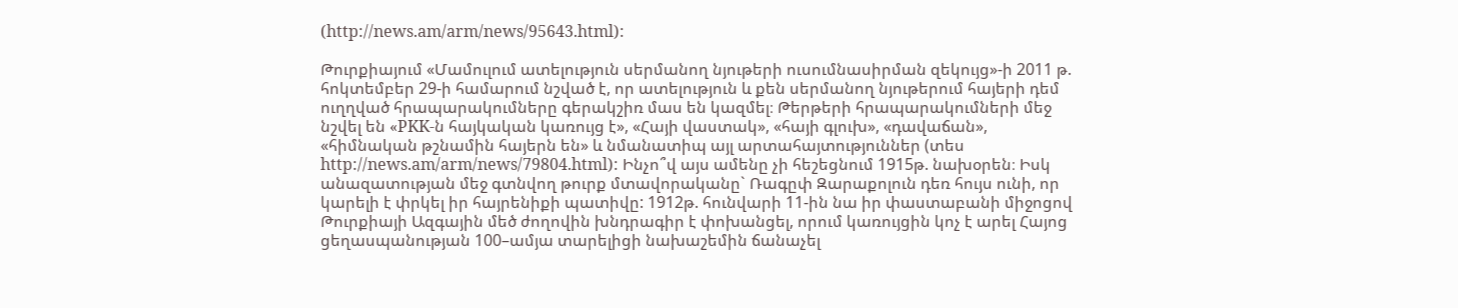(http://news.am/arm/news/95643.html):

Թուրքիայում «Մամուլում ատելություն սերմանող նյութերի ուսումնասիրման զեկույց»-ի 2011 թ. հոկտեմբեր 29-ի համարում նշված է, որ ատելություն և քեն սերմանող նյութերում հայերի դեմ ուղղված հրապարակումները գերակշիռ մաս են կազմել։ Թերթերի հրապարակումների մեջ նշվել են «PKK-ն հայկական կառույց է», «Հայի վաստակ», «հայի գլուխ», «դավաճան», «հիմնական թշնամին հայերն են» և նմանատիպ այլ արտահայտություններ (տես http://news.am/arm/news/79804.html): Ինչո՞վ այս ամենը չի հեշեցնում 1915թ. նախօրեն։ Իսկ անազատության մեջ գտնվող թուրք մտավորականը` Ռագըփ Զարաքոլուն դեռ հույս ունի, որ կարելի է փրկել իր հայրենիքի պատիվը: 1912թ. հունվարի 11-ին նա իր փաստաբանի միջոցով Թուրքիայի Ազգային մեծ ժողովին խնդրագիր է փոխանցել, որում կառույցին կոչ է արել Հայոց ցեղասպանության 100–ամյա տարելիցի նախաշեմին ճանաչել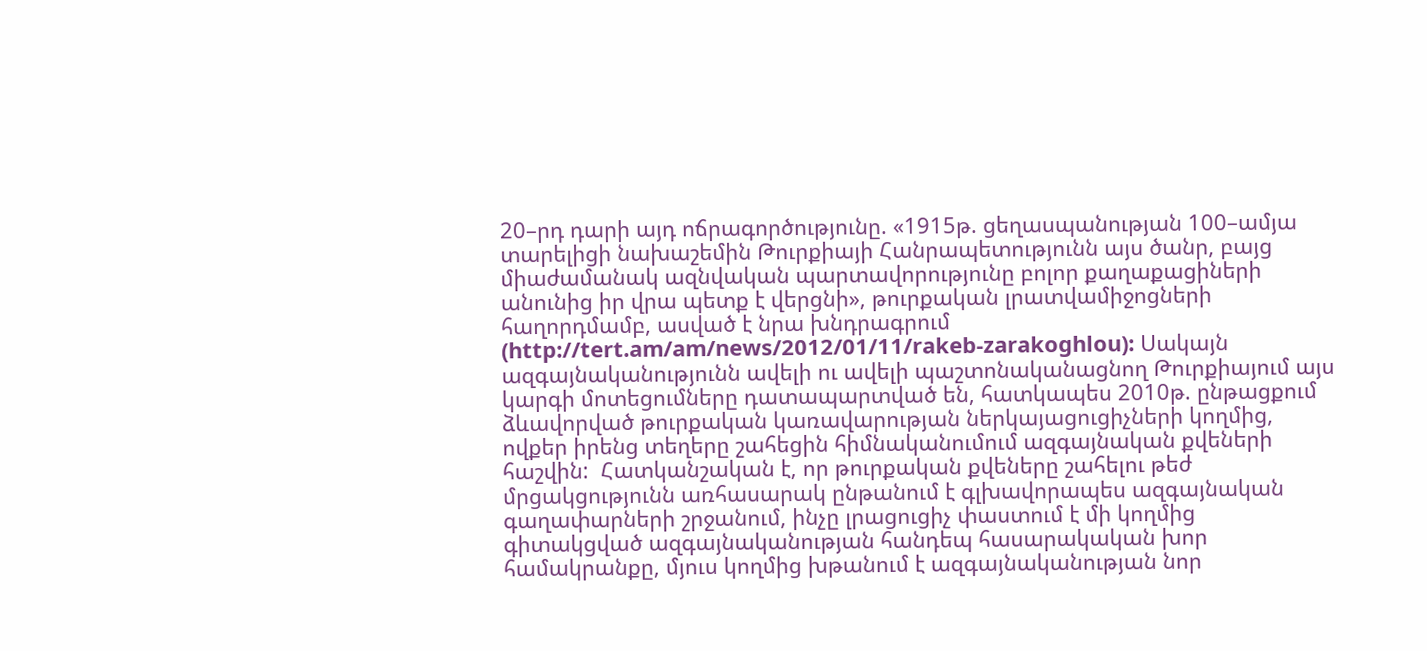20–րդ դարի այդ ոճրագործությունը. «1915թ. ցեղասպանության 100–ամյա տարելիցի նախաշեմին Թուրքիայի Հանրապետությունն այս ծանր, բայց միաժամանակ ազնվական պարտավորությունը բոլոր քաղաքացիների անունից իր վրա պետք է վերցնի», թուրքական լրատվամիջոցների հաղորդմամբ, ասված է նրա խնդրագրում (http://tert.am/am/news/2012/01/11/rakeb-zarakoghlou): Սակայն ազգայնականությունն ավելի ու ավելի պաշտոնականացնող Թուրքիայում այս կարգի մոտեցումները դատապարտված են, հատկապես 2010թ. ընթացքում ձևավորված թուրքական կառավարության ներկայացուցիչների կողմից, ովքեր իրենց տեղերը շահեցին հիմնականումում ազգայնական քվեների հաշվին:  Հատկանշական է, որ թուրքական քվեները շահելու թեժ մրցակցությունն առհասարակ ընթանում է գլխավորապես ազգայնական գաղափարների շրջանում, ինչը լրացուցիչ փաստում է մի կողմից գիտակցված ազգայնականության հանդեպ հասարակական խոր համակրանքը, մյուս կողմից խթանում է ազգայնականության նոր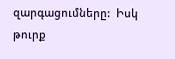զարգացումները:  Իսկ թուրք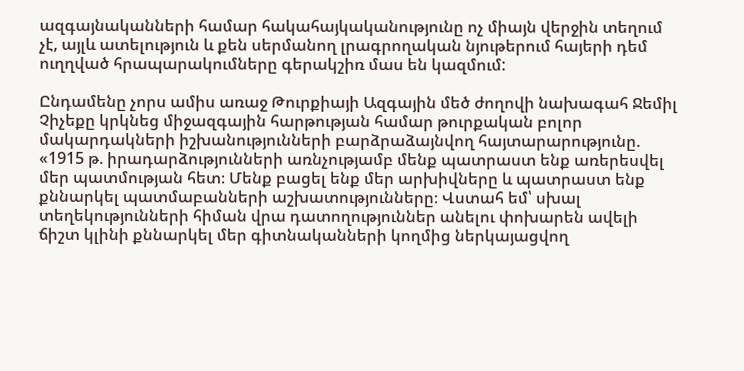ազգայնականների համար հակահայկականությունը ոչ միայն վերջին տեղում չէ, այլև ատելություն և քեն սերմանող լրագրողական նյութերում հայերի դեմ ուղղված հրապարակումները գերակշիռ մաս են կազմում:

Ընդամենը չորս ամիս առաջ Թուրքիայի Ազգային մեծ ժողովի նախագահ Ջեմիլ Չիչեքը կրկնեց միջազգային հարթության համար թուրքական բոլոր մակարդակների իշխանությունների բարձրաձայնվող հայտարարությունը. «1915 թ. իրադարձությունների առնչությամբ մենք պատրաստ ենք առերեսվել մեր պատմության հետ։ Մենք բացել ենք մեր արխիվները և պատրաստ ենք քննարկել պատմաբանների աշխատությունները։ Վստահ եմ՝ սխալ տեղեկությունների հիման վրա դատողություններ անելու փոխարեն ավելի ճիշտ կլինի քննարկել մեր գիտնականների կողմից ներկայացվող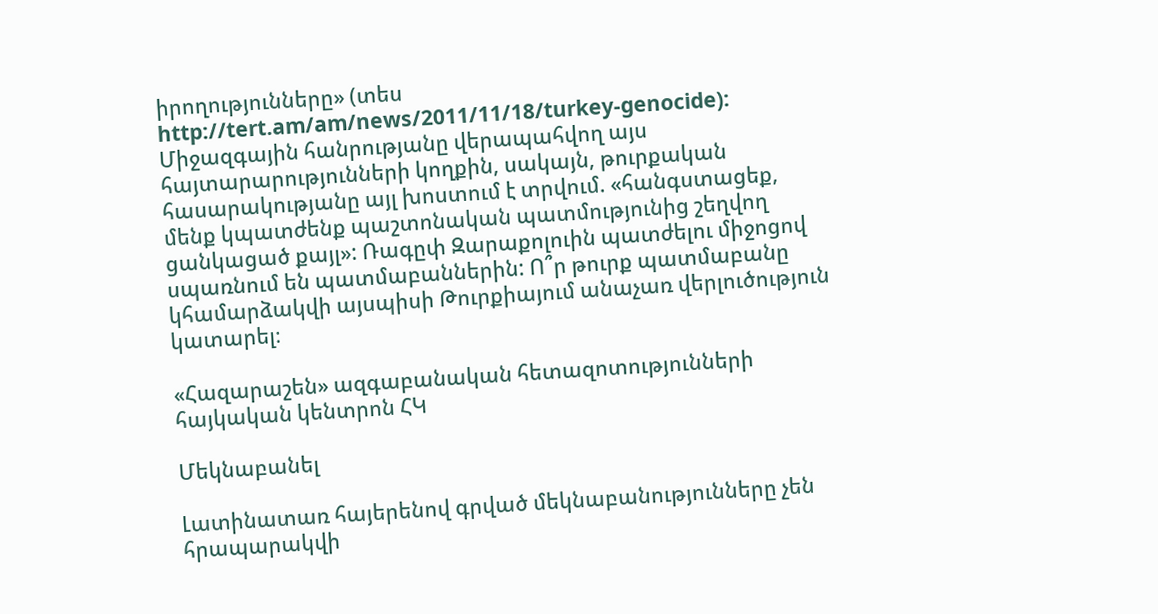իրողությունները» (տես http://tert.am/am/news/2011/11/18/turkey-genocide): Միջազգային հանրությանը վերապահվող այս հայտարարությունների կողքին, սակայն, թուրքական հասարակությանը այլ խոստում է տրվում. «հանգստացեք, մենք կպատժենք պաշտոնական պատմությունից շեղվող ցանկացած քայլ»: Ռագըփ Զարաքոլուին պատժելու միջոցով սպառնում են պատմաբաններին: Ո՞ր թուրք պատմաբանը կհամարձակվի այսպիսի Թուրքիայում անաչառ վերլուծություն կատարել։

«Հազարաշեն» ազգաբանական հետազոտությունների հայկական կենտրոն ՀԿ

Մեկնաբանել

Լատինատառ հայերենով գրված մեկնաբանությունները չեն հրապարակվի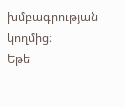խմբագրության կողմից։
Եթե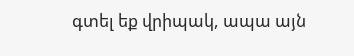գտել եք վրիպակ, ապա այն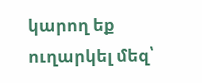կարող եք ուղարկել մեզ՝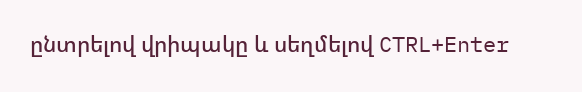ընտրելով վրիպակը և սեղմելով CTRL+Enter